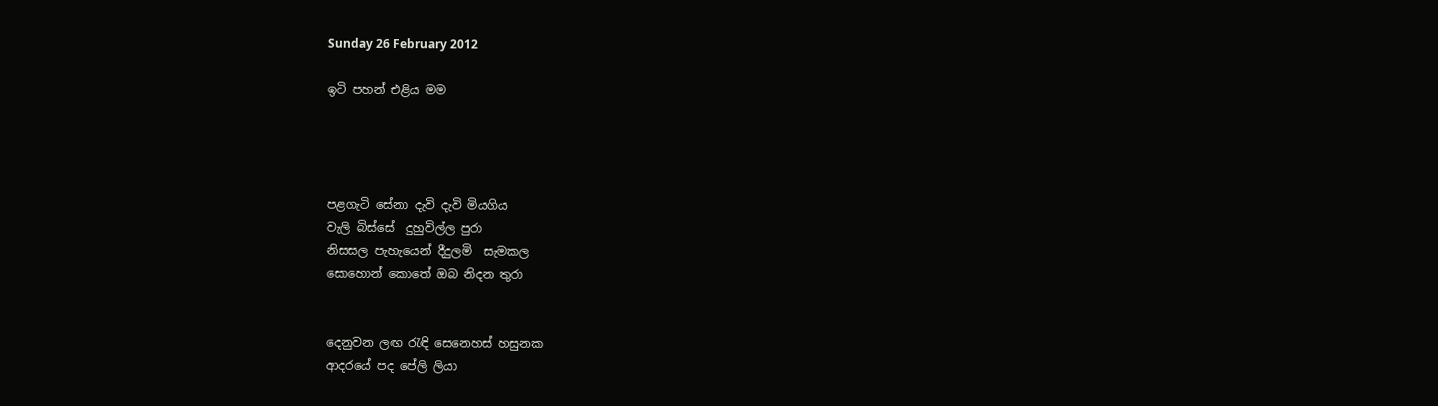Sunday 26 February 2012

ඉටි පහන් එළිය මම




පළගැටි සේනා දැවි දැවි මියගිය
වැලි බිස්සේ  දුහුවිල්ල පුරා
නිසසල පැහැයෙන් දීදුලමි  සැමකල
සොහොන් කොතේ ඔබ නිදන තුරා


දෙනුවන ලඟ රැඳි සෙනෙහස් හසුනක
ආදරයේ පද පේලි ලියා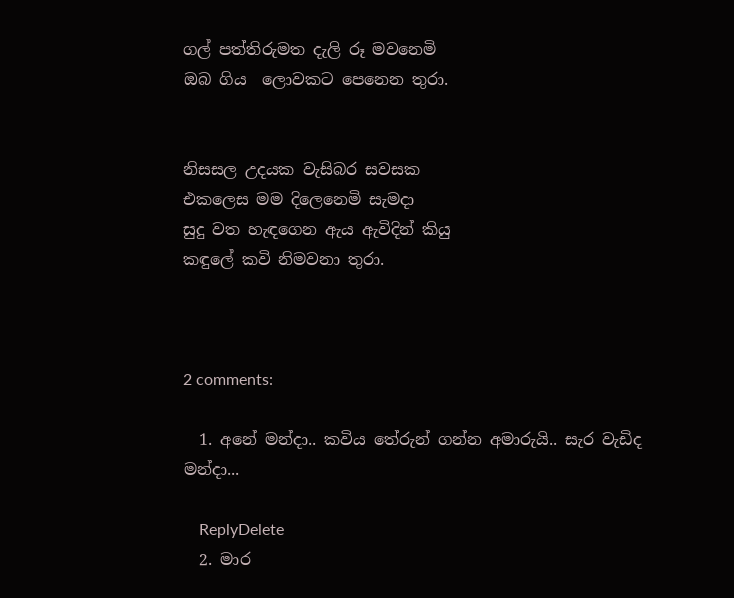ගල් පත්තිරුමත දැලි රූ මවනෙමි
ඔබ ගිය  ලොවකට පෙනෙන තුරා.


නිසසල උදයක වැසිබර සවසක
එකලෙස මම දිලෙනෙමි සැමදා
සුදු වත හැඳගෙන ඇය ඇවිදින් කියු
කඳුලේ කවි නිමවනා තුරා.



2 comments:

  1. අනේ මන්දා.. කවිය තේරුන් ගන්න අමාරුයි.. සැර වැඩිද මන්දා...

    ReplyDelete
  2. මාර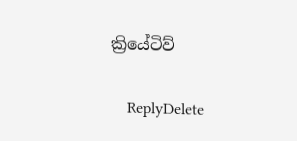ක්‍රියේටිව්

    ReplyDelete